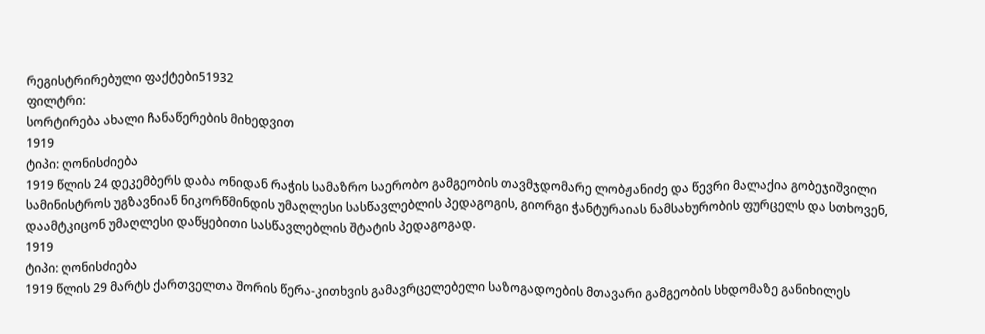რეგისტრირებული ფაქტები51932
ფილტრი:
სორტირება ახალი ჩანაწერების მიხედვით
1919
ტიპი: ღონისძიება
1919 წლის 24 დეკემბერს დაბა ონიდან რაჭის სამაზრო საერობო გამგეობის თავმჯდომარე ლობჟანიძე და წევრი მალაქია გობეჯიშვილი სამინისტროს უგზავნიან ნიკორწმინდის უმაღლესი სასწავლებლის პედაგოგის, გიორგი ჭანტურაიას ნამსახურობის ფურცელს და სთხოვენ, დაამტკიცონ უმაღლესი დაწყებითი სასწავლებლის შტატის პედაგოგად.
1919
ტიპი: ღონისძიება
1919 წლის 29 მარტს ქართველთა შორის წერა-კითხვის გამავრცელებელი საზოგადოების მთავარი გამგეობის სხდომაზე განიხილეს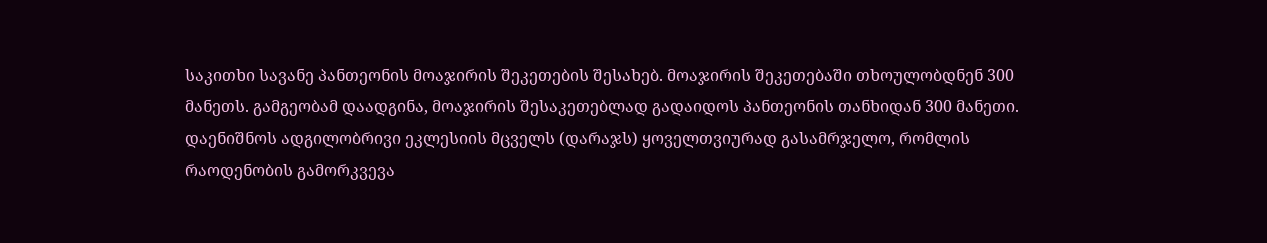საკითხი სავანე პანთეონის მოაჯირის შეკეთების შესახებ. მოაჯირის შეკეთებაში თხოულობდნენ 300 მანეთს. გამგეობამ დაადგინა, მოაჯირის შესაკეთებლად გადაიდოს პანთეონის თანხიდან 300 მანეთი. დაენიშნოს ადგილობრივი ეკლესიის მცველს (დარაჯს) ყოველთვიურად გასამრჯელო, რომლის რაოდენობის გამორკვევა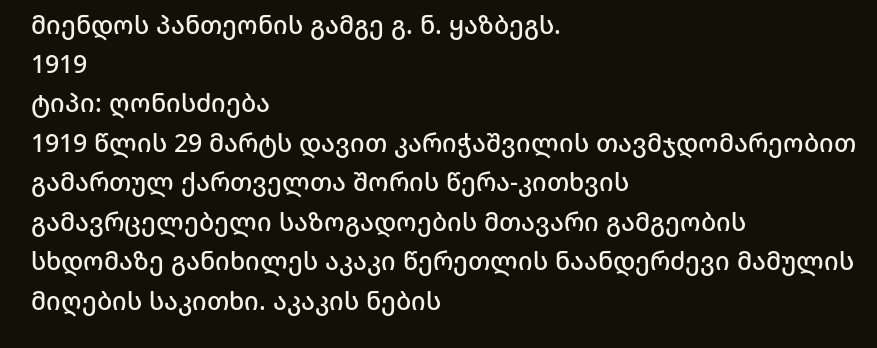მიენდოს პანთეონის გამგე გ. ნ. ყაზბეგს.
1919
ტიპი: ღონისძიება
1919 წლის 29 მარტს დავით კარიჭაშვილის თავმჯდომარეობით გამართულ ქართველთა შორის წერა-კითხვის გამავრცელებელი საზოგადოების მთავარი გამგეობის სხდომაზე განიხილეს აკაკი წერეთლის ნაანდერძევი მამულის მიღების საკითხი. აკაკის ნების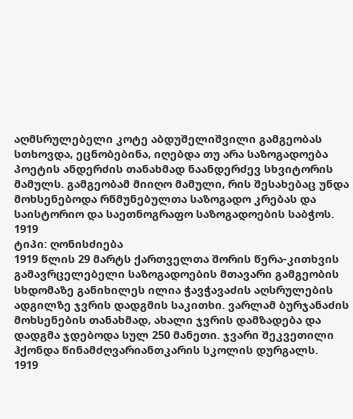აღმსრულებელი კოტე აბდუშელიშვილი გამგეობას სთხოვდა, ეცნობებინა, იღებდა თუ არა საზოგადოება პოეტის ანდერძის თანახმად ნაანდერძევ სხვიტორის მამულს. გამგეობამ მიიღო მამული, რის შესახებაც უნდა მოხსენებოდა რწმუნებულთა საზოგადო კრებას და საისტორიო და საეთნოგრაფო საზოგადოების საბჭოს.
1919
ტიპი: ღონისძიება
1919 წლის 29 მარტს ქართველთა შორის წერა-კითხვის გამავრცელებელი საზოგადოების მთავარი გამგეობის სხდომაზე განიხილეს ილია ჭავჭავაძის აღსრულების ადგილზე ჯვრის დადგმის საკითხი. ვარლამ ბურჯანაძის მოხსენების თანახმად, ახალი ჯვრის დამზადება და დადგმა ჯდებოდა სულ 250 მანეთი. ჯვარი შეკვეთილი ჰქონდა წინამძღვარიანთკარის სკოლის დურგალს.
1919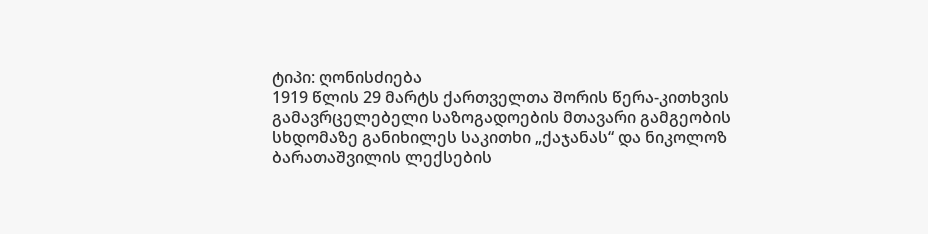ტიპი: ღონისძიება
1919 წლის 29 მარტს ქართველთა შორის წერა-კითხვის გამავრცელებელი საზოგადოების მთავარი გამგეობის სხდომაზე განიხილეს საკითხი „ქაჯანას“ და ნიკოლოზ ბარათაშვილის ლექსების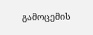გამოცემის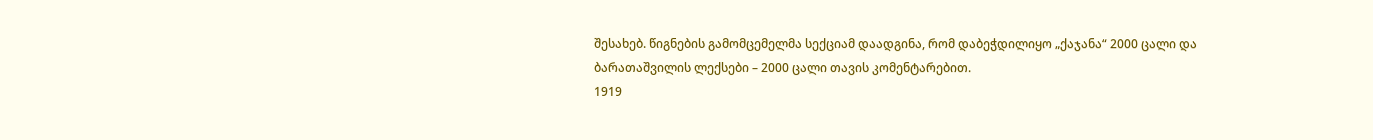შესახებ. წიგნების გამომცემელმა სექციამ დაადგინა, რომ დაბეჭდილიყო „ქაჯანა“ 2000 ცალი და ბარათაშვილის ლექსები – 2000 ცალი თავის კომენტარებით.
1919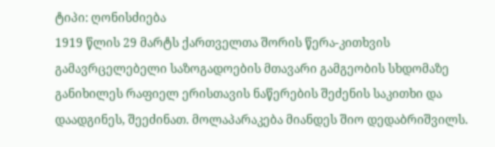ტიპი: ღონისძიება
1919 წლის 29 მარტს ქართველთა შორის წერა-კითხვის გამავრცელებელი საზოგადოების მთავარი გამგეობის სხდომაზე განიხილეს რაფიელ ერისთავის ნაწერების შეძენის საკითხი და დაადგინეს, შეეძინათ. მოლაპარაკება მიანდეს შიო დედაბრიშვილს.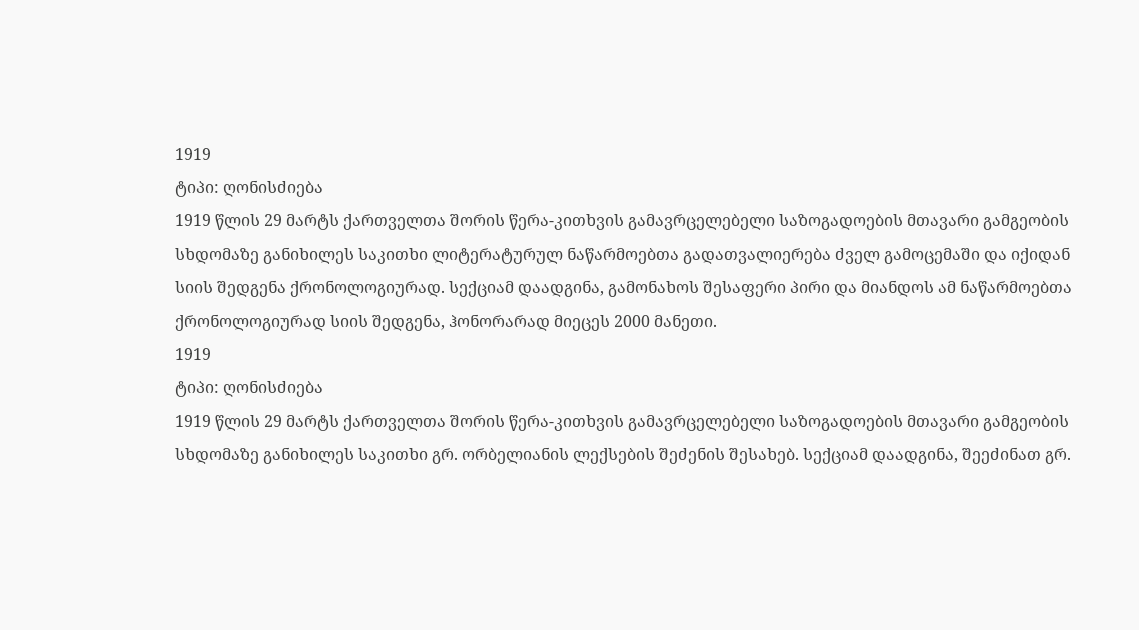1919
ტიპი: ღონისძიება
1919 წლის 29 მარტს ქართველთა შორის წერა-კითხვის გამავრცელებელი საზოგადოების მთავარი გამგეობის სხდომაზე განიხილეს საკითხი ლიტერატურულ ნაწარმოებთა გადათვალიერება ძველ გამოცემაში და იქიდან სიის შედგენა ქრონოლოგიურად. სექციამ დაადგინა, გამონახოს შესაფერი პირი და მიანდოს ამ ნაწარმოებთა ქრონოლოგიურად სიის შედგენა, ჰონორარად მიეცეს 2000 მანეთი.
1919
ტიპი: ღონისძიება
1919 წლის 29 მარტს ქართველთა შორის წერა-კითხვის გამავრცელებელი საზოგადოების მთავარი გამგეობის სხდომაზე განიხილეს საკითხი გრ. ორბელიანის ლექსების შეძენის შესახებ. სექციამ დაადგინა, შეეძინათ გრ.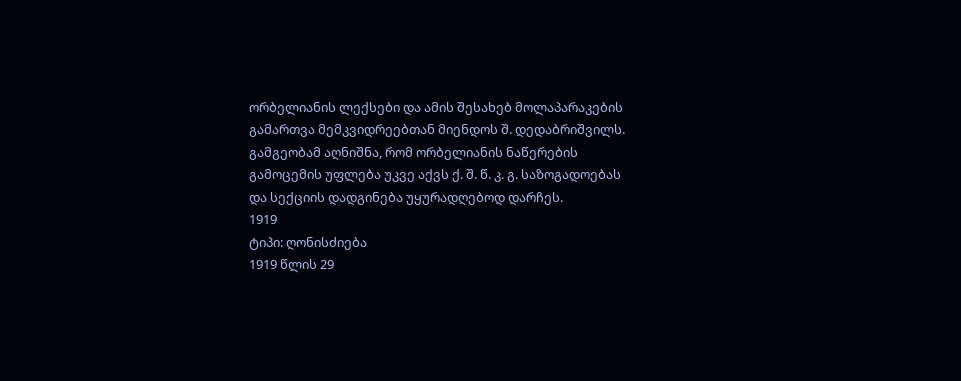ორბელიანის ლექსები და ამის შესახებ მოლაპარაკების გამართვა მემკვიდრეებთან მიენდოს შ. დედაბრიშვილს. გამგეობამ აღნიშნა, რომ ორბელიანის ნაწერების გამოცემის უფლება უკვე აქვს ქ. შ. წ. კ. გ. საზოგადოებას და სექციის დადგინება უყურადღებოდ დარჩეს.
1919
ტიპი: ღონისძიება
1919 წლის 29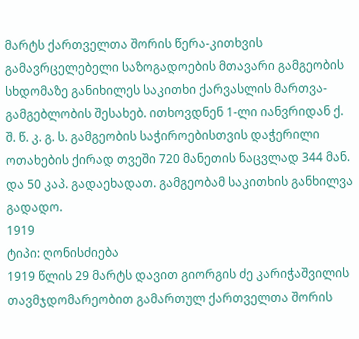მარტს ქართველთა შორის წერა-კითხვის გამავრცელებელი საზოგადოების მთავარი გამგეობის სხდომაზე განიხილეს საკითხი ქარვასლის მართვა-გამგებლობის შესახებ. ითხოვდნენ 1-ლი იანვრიდან ქ. შ. წ. კ. გ. ს. გამგეობის საჭიროებისთვის დაჭერილი ოთახების ქირად თვეში 720 მანეთის ნაცვლად 344 მან. და 50 კაპ. გადაეხადათ. გამგეობამ საკითხის განხილვა გადადო.
1919
ტიპი: ღონისძიება
1919 წლის 29 მარტს დავით გიორგის ძე კარიჭაშვილის თავმჯდომარეობით გამართულ ქართველთა შორის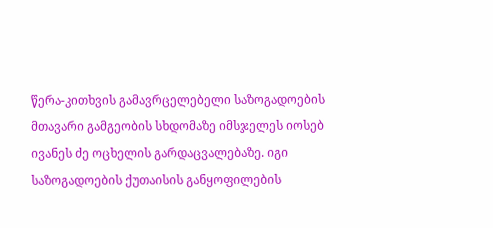წერა-კითხვის გამავრცელებელი საზოგადოების მთავარი გამგეობის სხდომაზე იმსჯელეს იოსებ ივანეს ძე ოცხელის გარდაცვალებაზე. იგი საზოგადოების ქუთაისის განყოფილების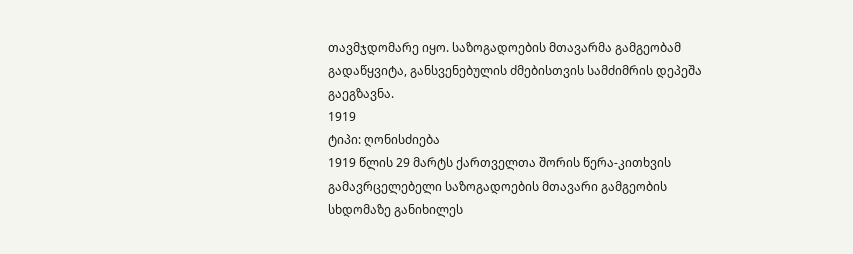თავმჯდომარე იყო. საზოგადოების მთავარმა გამგეობამ გადაწყვიტა, განსვენებულის ძმებისთვის სამძიმრის დეპეშა გაეგზავნა.
1919
ტიპი: ღონისძიება
1919 წლის 29 მარტს ქართველთა შორის წერა-კითხვის გამავრცელებელი საზოგადოების მთავარი გამგეობის სხდომაზე განიხილეს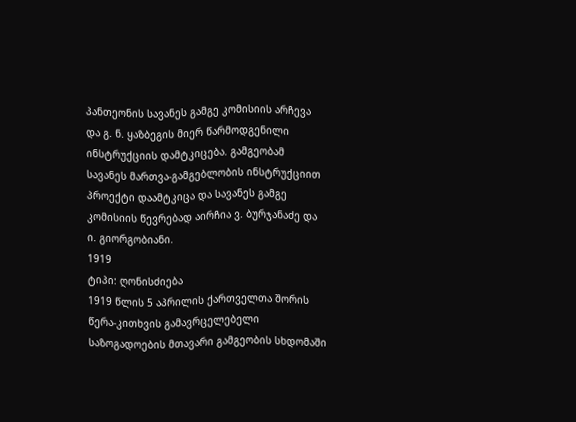პანთეონის სავანეს გამგე კომისიის არჩევა და გ. ნ. ყაზბეგის მიერ წარმოდგენილი ინსტრუქციის დამტკიცება. გამგეობამ სავანეს მართვა-გამგებლობის ინსტრუქციით პროექტი დაამტკიცა და სავანეს გამგე კომისიის წევრებად აირჩია ვ. ბურჯანაძე და ი. გიორგობიანი.
1919
ტიპი: ღონისძიება
1919 წლის 5 აპრილის ქართველთა შორის წერა-კითხვის გამავრცელებელი საზოგადოების მთავარი გამგეობის სხდომაში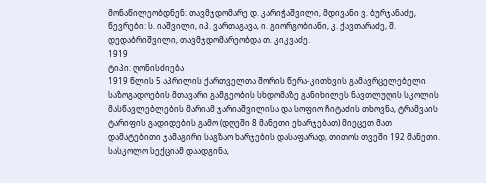მონაწილეობდნენ: თავმჯდომარე დ. კარიჭაშვილი, მდივანი ვ. ბურჯანაძე, წევრები: ს. იაშვილი, იპ. ვართაგავა, ი. გიორგობიანი, კ. ქავთარაძე, შ. დედაბრიშვილი, თავმჯდომარეობდა თ. კიკვაძე.
1919
ტიპი: ღონისძიება
1919 წლის 5 აპრილის ქართველთა შორის წერა-კითხვის გამავრცელებელი საზოგადოების მთავარი გამგეობის სხდომაზე განიხილეს ნავთლუღის სკოლის მასწავლებლების მარიამ ჯარიაშვილისა და სოფიო ჩიტაძის თხოვნა, ტრამვაის ტარიფის გადიდების გამო (დღეში 8 მანეთი ეხარჯებათ) მიეცეთ მათ დამატებითი ჯამაგირი საგზაო ხარჯების დასაფარად, თითოს თვეში 192 მანეთი. სასკოლო სექციამ დაადგინა,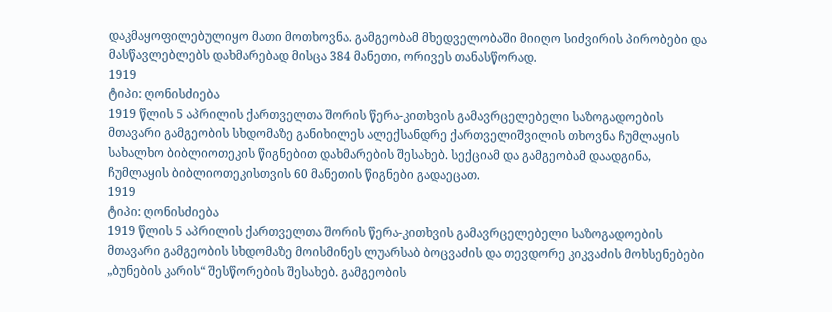დაკმაყოფილებულიყო მათი მოთხოვნა. გამგეობამ მხედველობაში მიიღო სიძვირის პირობები და მასწავლებლებს დახმარებად მისცა 384 მანეთი, ორივეს თანასწორად.
1919
ტიპი: ღონისძიება
1919 წლის 5 აპრილის ქართველთა შორის წერა-კითხვის გამავრცელებელი საზოგადოების მთავარი გამგეობის სხდომაზე განიხილეს ალექსანდრე ქართველიშვილის თხოვნა ჩუმლაყის სახალხო ბიბლიოთეკის წიგნებით დახმარების შესახებ. სექციამ და გამგეობამ დაადგინა, ჩუმლაყის ბიბლიოთეკისთვის 60 მანეთის წიგნები გადაეცათ.
1919
ტიპი: ღონისძიება
1919 წლის 5 აპრილის ქართველთა შორის წერა-კითხვის გამავრცელებელი საზოგადოების მთავარი გამგეობის სხდომაზე მოისმინეს ლუარსაბ ბოცვაძის და თევდორე კიკვაძის მოხსენებები „ბუნების კარის“ შესწორების შესახებ. გამგეობის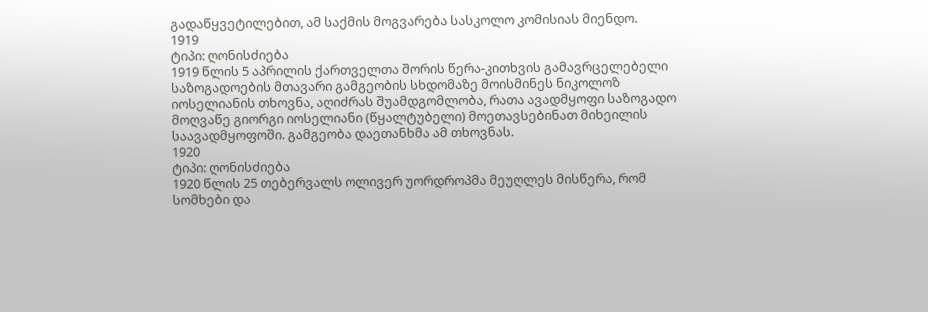გადაწყვეტილებით, ამ საქმის მოგვარება სასკოლო კომისიას მიენდო.
1919
ტიპი: ღონისძიება
1919 წლის 5 აპრილის ქართველთა შორის წერა-კითხვის გამავრცელებელი საზოგადოების მთავარი გამგეობის სხდომაზე მოისმინეს ნიკოლოზ იოსელიანის თხოვნა, აღიძრას შუამდგომლობა, რათა ავადმყოფი საზოგადო მოღვაწე გიორგი იოსელიანი (წყალტუბელი) მოეთავსებინათ მიხეილის საავადმყოფოში. გამგეობა დაეთანხმა ამ თხოვნას.
1920
ტიპი: ღონისძიება
1920 წლის 25 თებერვალს ოლივერ უორდროპმა მეუღლეს მისწერა, რომ სომხები და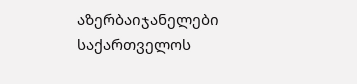აზერბაიჯანელები საქართველოს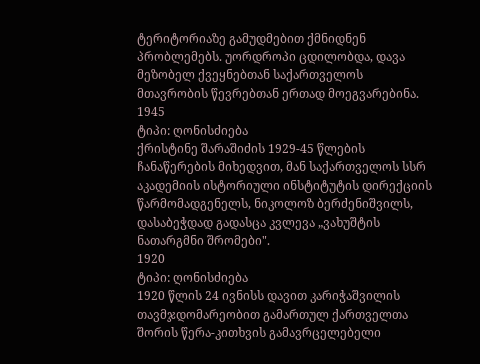ტერიტორიაზე გამუდმებით ქმნიდნენ პრობლემებს. უორდროპი ცდილობდა, დავა მეზობელ ქვეყნებთან საქართველოს მთავრობის წევრებთან ერთად მოეგვარებინა.
1945
ტიპი: ღონისძიება
ქრისტინე შარაშიძის 1929-45 წლების ჩანაწერების მიხედვით, მან საქართველოს სსრ აკადემიის ისტორიული ინსტიტუტის დირექციის წარმომადგენელს, ნიკოლოზ ბერძენიშვილს, დასაბეჭდად გადასცა კვლევა „ვახუშტის ნათარგმნი შრომები".
1920
ტიპი: ღონისძიება
1920 წლის 24 ივნისს დავით კარიჭაშვილის თავმჯდომარეობით გამართულ ქართველთა შორის წერა-კითხვის გამავრცელებელი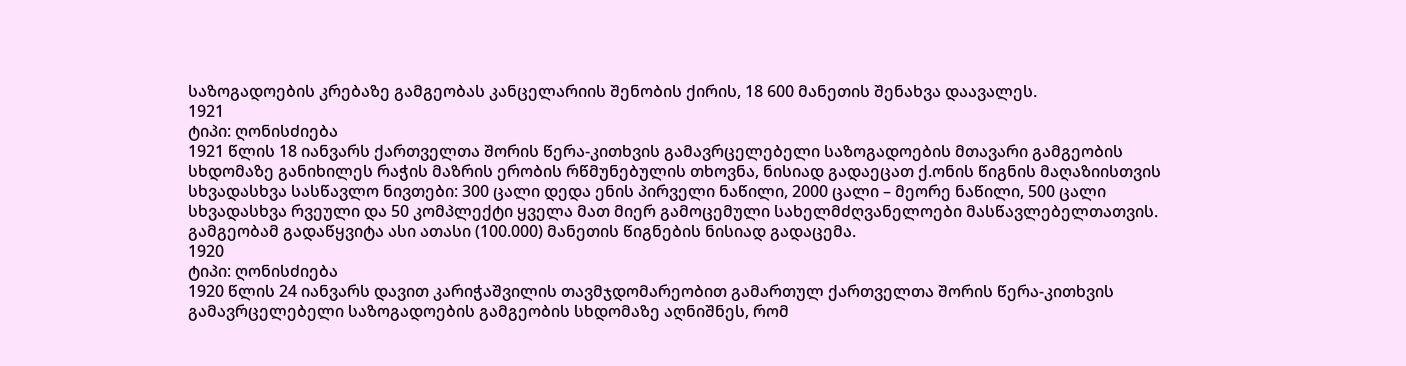საზოგადოების კრებაზე გამგეობას კანცელარიის შენობის ქირის, 18 600 მანეთის შენახვა დაავალეს.
1921
ტიპი: ღონისძიება
1921 წლის 18 იანვარს ქართველთა შორის წერა-კითხვის გამავრცელებელი საზოგადოების მთავარი გამგეობის სხდომაზე განიხილეს რაჭის მაზრის ერობის რწმუნებულის თხოვნა, ნისიად გადაეცათ ქ.ონის წიგნის მაღაზიისთვის სხვადასხვა სასწავლო ნივთები: 300 ცალი დედა ენის პირველი ნაწილი, 2000 ცალი – მეორე ნაწილი, 500 ცალი სხვადასხვა რვეული და 50 კომპლექტი ყველა მათ მიერ გამოცემული სახელმძღვანელოები მასწავლებელთათვის. გამგეობამ გადაწყვიტა ასი ათასი (100.000) მანეთის წიგნების ნისიად გადაცემა.
1920
ტიპი: ღონისძიება
1920 წლის 24 იანვარს დავით კარიჭაშვილის თავმჯდომარეობით გამართულ ქართველთა შორის წერა-კითხვის გამავრცელებელი საზოგადოების გამგეობის სხდომაზე აღნიშნეს, რომ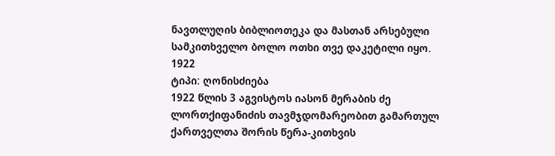ნავთლუღის ბიბლიოთეკა და მასთან არსებული სამკითხველო ბოლო ოთხი თვე დაკეტილი იყო.
1922
ტიპი: ღონისძიება
1922 წლის 3 აგვისტოს იასონ მერაბის ძე ლორთქიფანიძის თავმჯდომარეობით გამართულ ქართველთა შორის წერა-კითხვის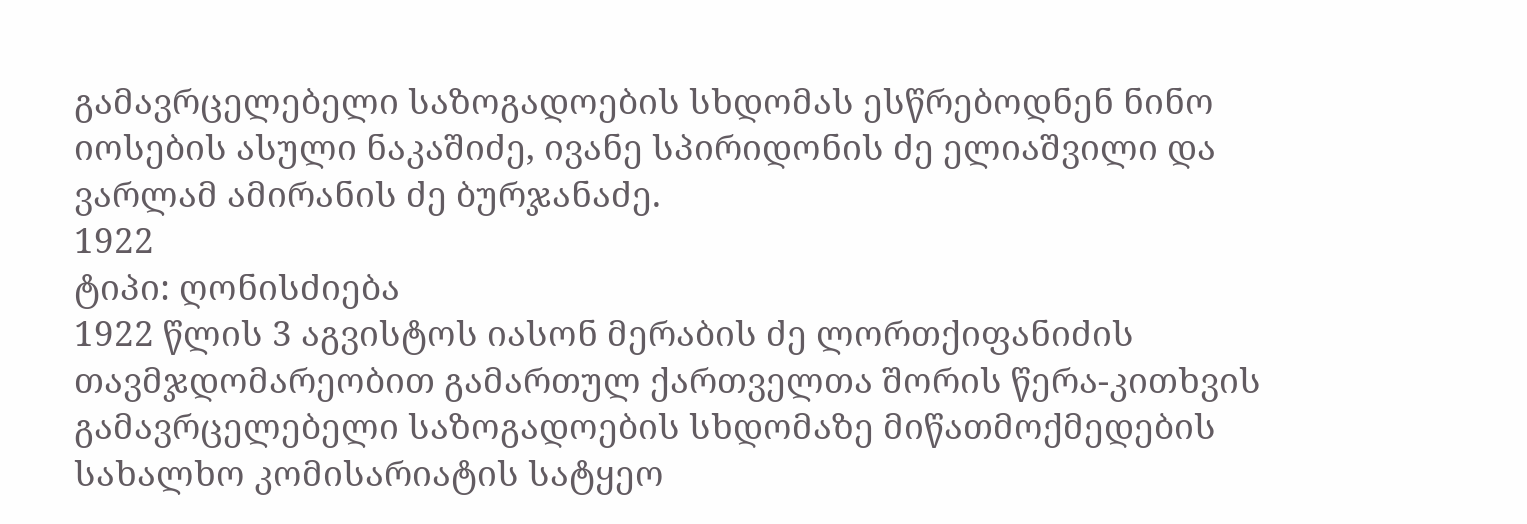გამავრცელებელი საზოგადოების სხდომას ესწრებოდნენ ნინო იოსების ასული ნაკაშიძე, ივანე სპირიდონის ძე ელიაშვილი და ვარლამ ამირანის ძე ბურჯანაძე.
1922
ტიპი: ღონისძიება
1922 წლის 3 აგვისტოს იასონ მერაბის ძე ლორთქიფანიძის თავმჯდომარეობით გამართულ ქართველთა შორის წერა-კითხვის გამავრცელებელი საზოგადოების სხდომაზე მიწათმოქმედების სახალხო კომისარიატის სატყეო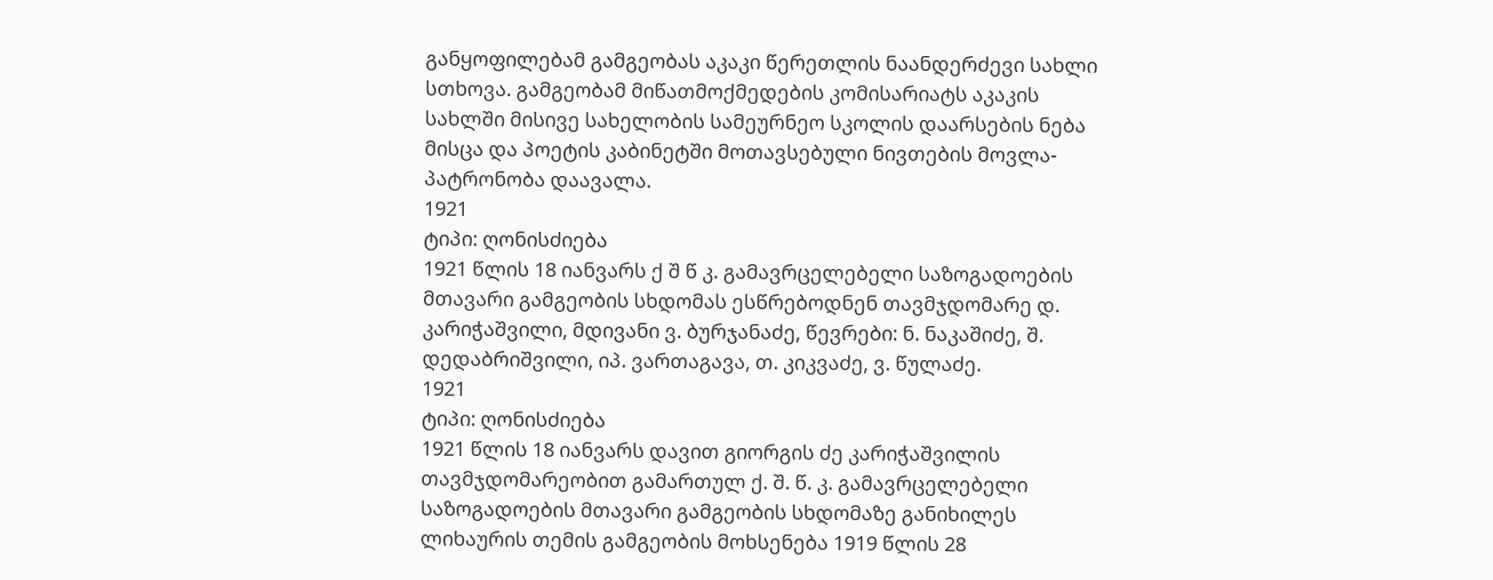განყოფილებამ გამგეობას აკაკი წერეთლის ნაანდერძევი სახლი სთხოვა. გამგეობამ მიწათმოქმედების კომისარიატს აკაკის სახლში მისივე სახელობის სამეურნეო სკოლის დაარსების ნება მისცა და პოეტის კაბინეტში მოთავსებული ნივთების მოვლა-პატრონობა დაავალა.
1921
ტიპი: ღონისძიება
1921 წლის 18 იანვარს ქ შ წ კ. გამავრცელებელი საზოგადოების მთავარი გამგეობის სხდომას ესწრებოდნენ თავმჯდომარე დ. კარიჭაშვილი, მდივანი ვ. ბურჯანაძე, წევრები: ნ. ნაკაშიძე, შ. დედაბრიშვილი, იპ. ვართაგავა, თ. კიკვაძე, ვ. წულაძე.
1921
ტიპი: ღონისძიება
1921 წლის 18 იანვარს დავით გიორგის ძე კარიჭაშვილის თავმჯდომარეობით გამართულ ქ. შ. წ. კ. გამავრცელებელი საზოგადოების მთავარი გამგეობის სხდომაზე განიხილეს ლიხაურის თემის გამგეობის მოხსენება 1919 წლის 28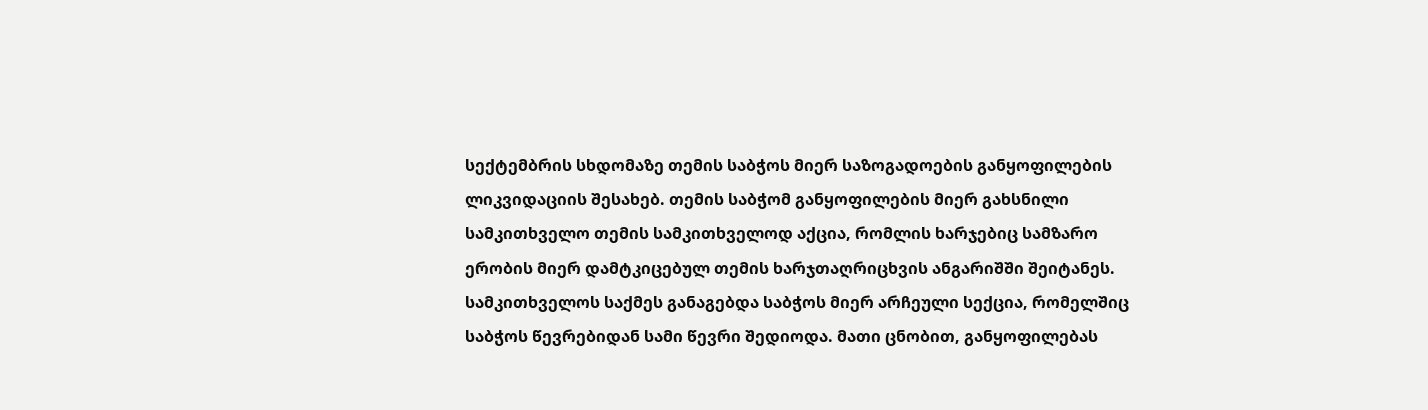სექტემბრის სხდომაზე თემის საბჭოს მიერ საზოგადოების განყოფილების ლიკვიდაციის შესახებ. თემის საბჭომ განყოფილების მიერ გახსნილი სამკითხველო თემის სამკითხველოდ აქცია, რომლის ხარჯებიც სამზარო ერობის მიერ დამტკიცებულ თემის ხარჯთაღრიცხვის ანგარიშში შეიტანეს. სამკითხველოს საქმეს განაგებდა საბჭოს მიერ არჩეული სექცია, რომელშიც საბჭოს წევრებიდან სამი წევრი შედიოდა. მათი ცნობით, განყოფილებას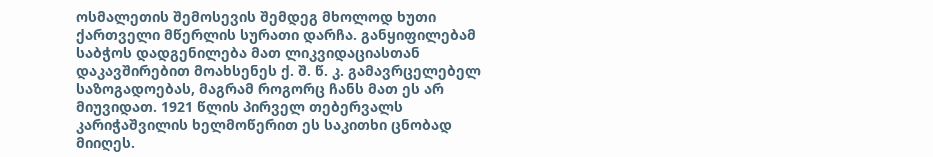ოსმალეთის შემოსევის შემდეგ მხოლოდ ხუთი ქართველი მწერლის სურათი დარჩა. განყიფილებამ საბჭოს დადგენილება მათ ლიკვიდაციასთან დაკავშირებით მოახსენეს ქ. შ. წ. კ. გამავრცელებელ საზოგადოებას, მაგრამ როგორც ჩანს მათ ეს არ მიუვიდათ. 1921 წლის პირველ თებერვალს კარიჭაშვილის ხელმოწერით ეს საკითხი ცნობად მიიღეს.